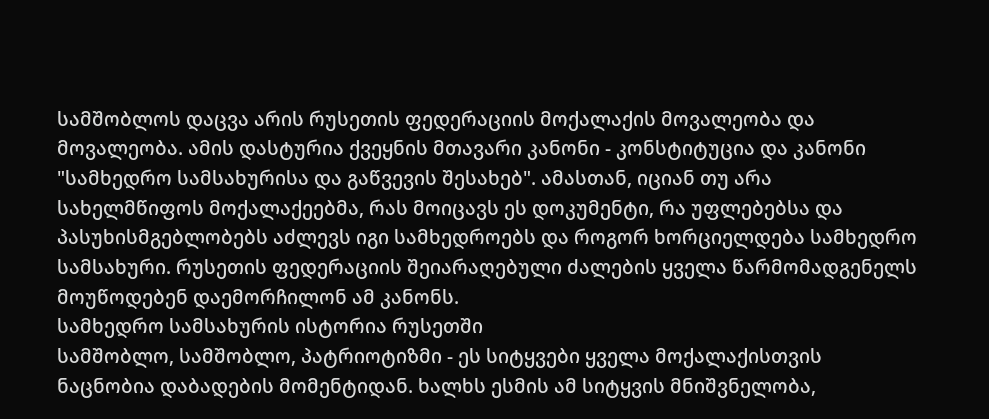სამშობლოს დაცვა არის რუსეთის ფედერაციის მოქალაქის მოვალეობა და მოვალეობა. ამის დასტურია ქვეყნის მთავარი კანონი - კონსტიტუცია და კანონი "სამხედრო სამსახურისა და გაწვევის შესახებ". ამასთან, იციან თუ არა სახელმწიფოს მოქალაქეებმა, რას მოიცავს ეს დოკუმენტი, რა უფლებებსა და პასუხისმგებლობებს აძლევს იგი სამხედროებს და როგორ ხორციელდება სამხედრო სამსახური. რუსეთის ფედერაციის შეიარაღებული ძალების ყველა წარმომადგენელს მოუწოდებენ დაემორჩილონ ამ კანონს.
სამხედრო სამსახურის ისტორია რუსეთში
სამშობლო, სამშობლო, პატრიოტიზმი - ეს სიტყვები ყველა მოქალაქისთვის ნაცნობია დაბადების მომენტიდან. ხალხს ესმის ამ სიტყვის მნიშვნელობა,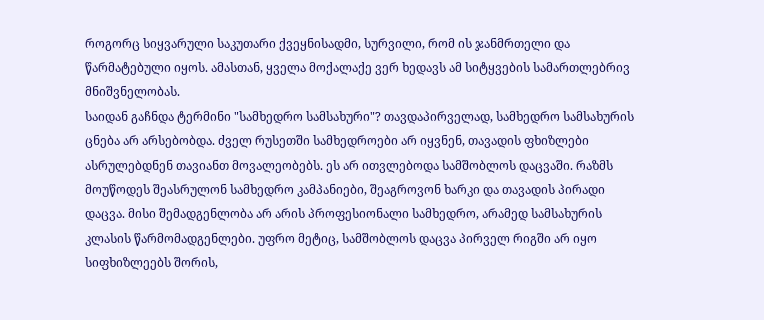როგორც სიყვარული საკუთარი ქვეყნისადმი, სურვილი, რომ ის ჯანმრთელი და წარმატებული იყოს. ამასთან, ყველა მოქალაქე ვერ ხედავს ამ სიტყვების სამართლებრივ მნიშვნელობას.
საიდან გაჩნდა ტერმინი "სამხედრო სამსახური"? თავდაპირველად, სამხედრო სამსახურის ცნება არ არსებობდა. ძველ რუსეთში სამხედროები არ იყვნენ, თავადის ფხიზლები ასრულებდნენ თავიანთ მოვალეობებს. ეს არ ითვლებოდა სამშობლოს დაცვაში. რაზმს მოუწოდეს შეასრულონ სამხედრო კამპანიები, შეაგროვონ ხარკი და თავადის პირადი დაცვა. მისი შემადგენლობა არ არის პროფესიონალი სამხედრო, არამედ სამსახურის კლასის წარმომადგენლები. უფრო მეტიც, სამშობლოს დაცვა პირველ რიგში არ იყო სიფხიზლეებს შორის,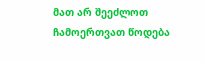მათ არ შეეძლოთ ჩამოერთვათ წოდება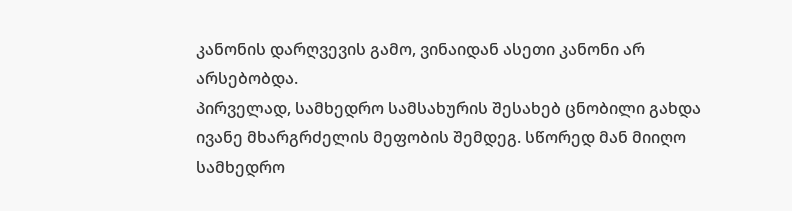კანონის დარღვევის გამო, ვინაიდან ასეთი კანონი არ არსებობდა.
პირველად, სამხედრო სამსახურის შესახებ ცნობილი გახდა ივანე მხარგრძელის მეფობის შემდეგ. სწორედ მან მიიღო სამხედრო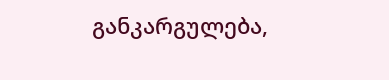განკარგულება,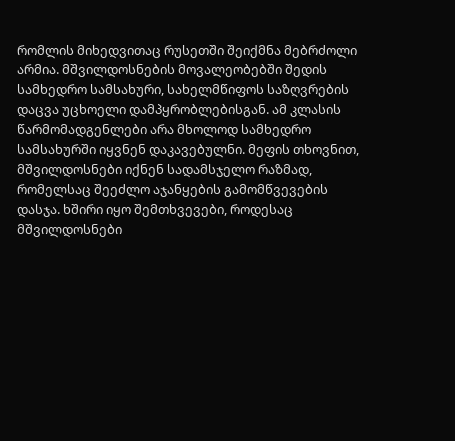რომლის მიხედვითაც რუსეთში შეიქმნა მებრძოლი არმია. მშვილდოსნების მოვალეობებში შედის სამხედრო სამსახური, სახელმწიფოს საზღვრების დაცვა უცხოელი დამპყრობლებისგან. ამ კლასის წარმომადგენლები არა მხოლოდ სამხედრო სამსახურში იყვნენ დაკავებულნი. მეფის თხოვნით, მშვილდოსნები იქნენ სადამსჯელო რაზმად, რომელსაც შეეძლო აჯანყების გამომწვევების დასჯა. ხშირი იყო შემთხვევები, როდესაც მშვილდოსნები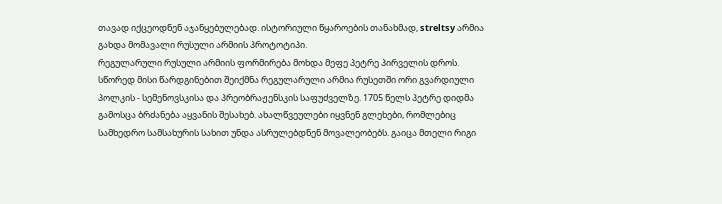თავად იქცეოდნენ აჯანყებულებად. ისტორიული წყაროების თანახმად, streltsy არმია გახდა მომავალი რუსული არმიის პროტოტიპი.
რეგულარული რუსული არმიის ფორმირება მოხდა მეფე პეტრე პირველის დროს. სწორედ მისი წარდგინებით შეიქმნა რეგულარული არმია რუსეთში ორი გვარდიული პოლკის - სემენოვსკისა და პრეობრაჟენსკის საფუძველზე. 1705 წელს პეტრე დიდმა გამოსცა ბრძანება აყვანის შესახებ. ახალწვეულები იყვნენ გლეხები, რომლებიც სამხედრო სამსახურის სახით უნდა ასრულებდნენ მოვალეობებს. გაიცა მთელი რიგი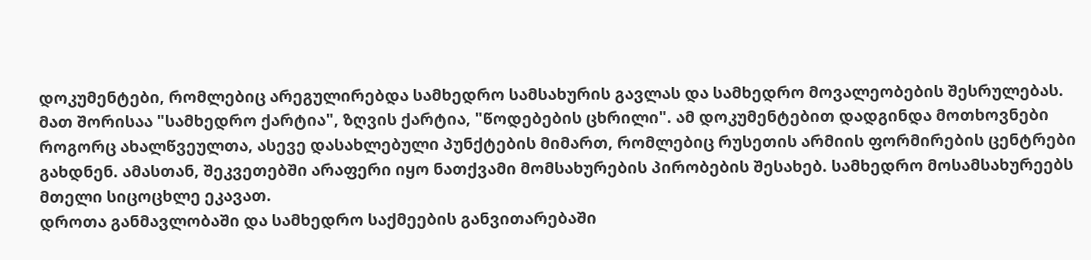დოკუმენტები, რომლებიც არეგულირებდა სამხედრო სამსახურის გავლას და სამხედრო მოვალეობების შესრულებას. მათ შორისაა "სამხედრო ქარტია", ზღვის ქარტია, "წოდებების ცხრილი". ამ დოკუმენტებით დადგინდა მოთხოვნები როგორც ახალწვეულთა, ასევე დასახლებული პუნქტების მიმართ, რომლებიც რუსეთის არმიის ფორმირების ცენტრები გახდნენ. ამასთან, შეკვეთებში არაფერი იყო ნათქვამი მომსახურების პირობების შესახებ. სამხედრო მოსამსახურეებს მთელი სიცოცხლე ეკავათ.
დროთა განმავლობაში და სამხედრო საქმეების განვითარებაში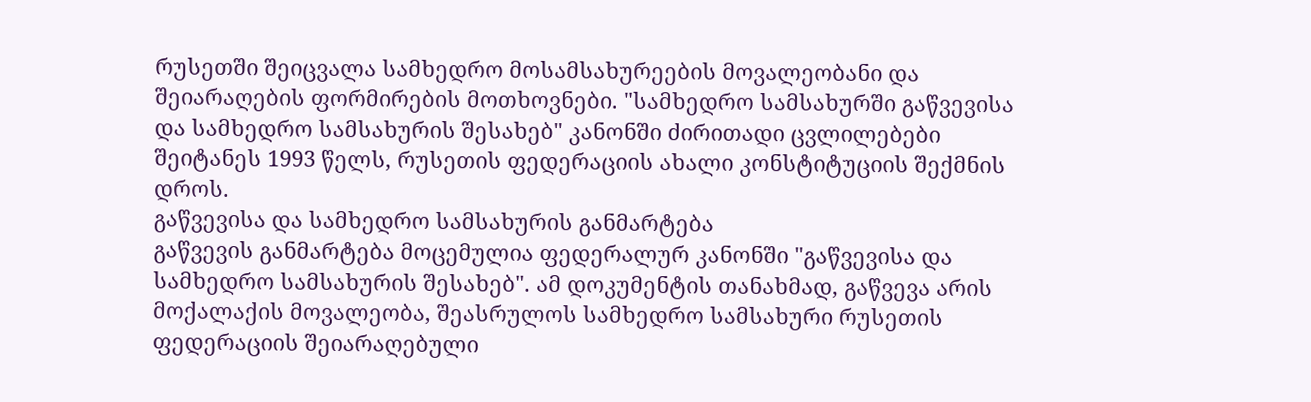რუსეთში შეიცვალა სამხედრო მოსამსახურეების მოვალეობანი და შეიარაღების ფორმირების მოთხოვნები. "სამხედრო სამსახურში გაწვევისა და სამხედრო სამსახურის შესახებ" კანონში ძირითადი ცვლილებები შეიტანეს 1993 წელს, რუსეთის ფედერაციის ახალი კონსტიტუციის შექმნის დროს.
გაწვევისა და სამხედრო სამსახურის განმარტება
გაწვევის განმარტება მოცემულია ფედერალურ კანონში "გაწვევისა და სამხედრო სამსახურის შესახებ". ამ დოკუმენტის თანახმად, გაწვევა არის მოქალაქის მოვალეობა, შეასრულოს სამხედრო სამსახური რუსეთის ფედერაციის შეიარაღებული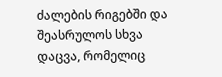ძალების რიგებში და შეასრულოს სხვა დაცვა, რომელიც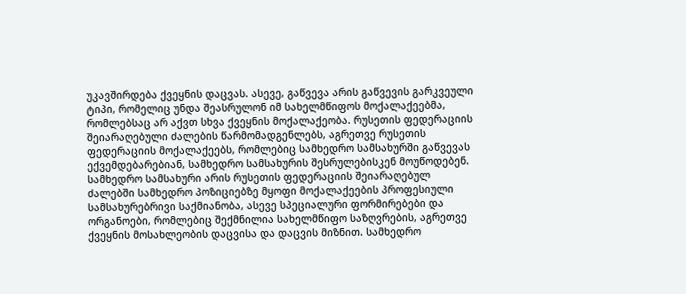უკავშირდება ქვეყნის დაცვას. ასევე, გაწვევა არის გაწვევის გარკვეული ტიპი, რომელიც უნდა შეასრულონ იმ სახელმწიფოს მოქალაქეებმა, რომლებსაც არ აქვთ სხვა ქვეყნის მოქალაქეობა. რუსეთის ფედერაციის შეიარაღებული ძალების წარმომადგენლებს, აგრეთვე რუსეთის ფედერაციის მოქალაქეებს, რომლებიც სამხედრო სამსახურში გაწვევას ექვემდებარებიან, სამხედრო სამსახურის შესრულებისკენ მოუწოდებენ.
სამხედრო სამსახური არის რუსეთის ფედერაციის შეიარაღებულ ძალებში სამხედრო პოზიციებზე მყოფი მოქალაქეების პროფესიული სამსახურებრივი საქმიანობა, ასევე სპეციალური ფორმირებები და ორგანოები, რომლებიც შექმნილია სახელმწიფო საზღვრების, აგრეთვე ქვეყნის მოსახლეობის დაცვისა და დაცვის მიზნით. სამხედრო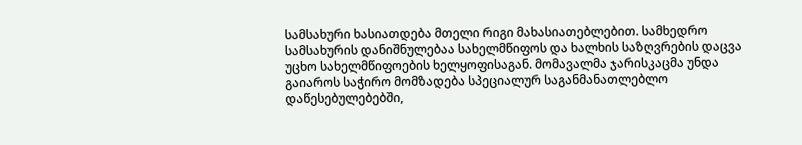სამსახური ხასიათდება მთელი რიგი მახასიათებლებით. სამხედრო სამსახურის დანიშნულებაა სახელმწიფოს და ხალხის საზღვრების დაცვა უცხო სახელმწიფოების ხელყოფისაგან. მომავალმა ჯარისკაცმა უნდა გაიაროს საჭირო მომზადება სპეციალურ საგანმანათლებლო დაწესებულებებში,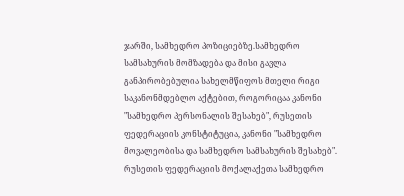ჯარში, სამხედრო პოზიციებზე.სამხედრო სამსახურის მომზადება და მისი გავლა განპირობებულია სახელმწიფოს მთელი რიგი საკანონმდებლო აქტებით, როგორიცაა კანონი "სამხედრო პერსონალის შესახებ", რუსეთის ფედერაციის კონსტიტუცია, კანონი "სამხედრო მოვალეობისა და სამხედრო სამსახურის შესახებ".
რუსეთის ფედერაციის მოქალაქეთა სამხედრო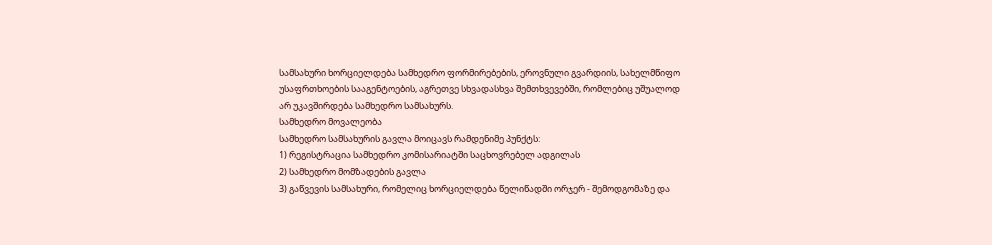სამსახური ხორციელდება სამხედრო ფორმირებების, ეროვნული გვარდიის, სახელმწიფო უსაფრთხოების სააგენტოების, აგრეთვე სხვადასხვა შემთხვევებში, რომლებიც უშუალოდ არ უკავშირდება სამხედრო სამსახურს.
სამხედრო მოვალეობა
სამხედრო სამსახურის გავლა მოიცავს რამდენიმე პუნქტს:
1) რეგისტრაცია სამხედრო კომისარიატში საცხოვრებელ ადგილას
2) სამხედრო მომზადების გავლა
3) გაწვევის სამსახური, რომელიც ხორციელდება წელიწადში ორჯერ - შემოდგომაზე და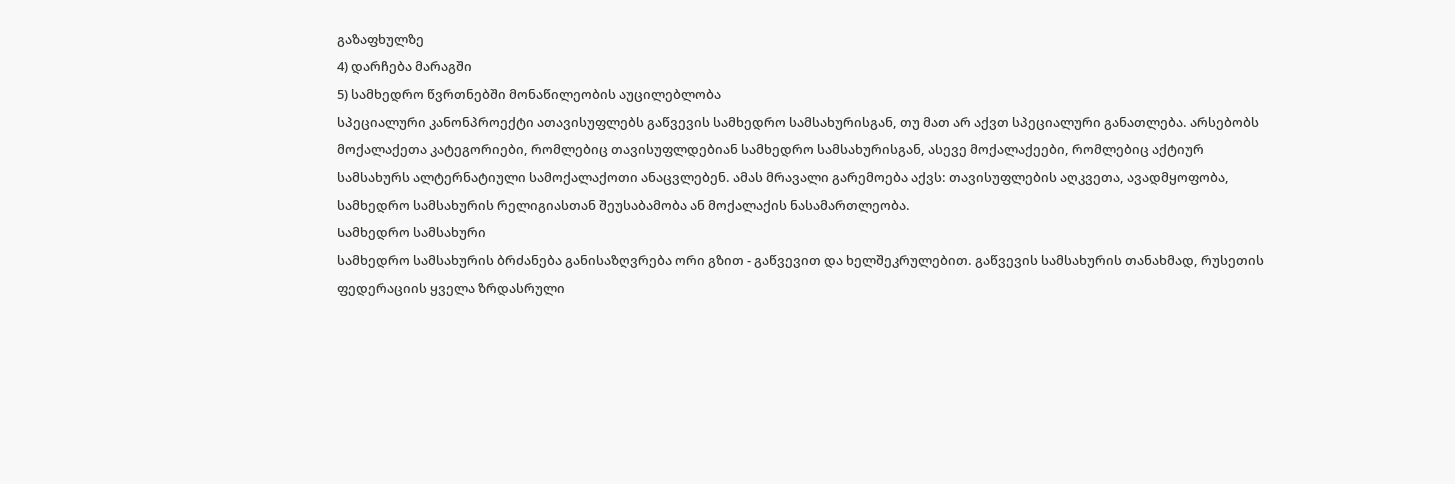გაზაფხულზე
4) დარჩება მარაგში
5) სამხედრო წვრთნებში მონაწილეობის აუცილებლობა
სპეციალური კანონპროექტი ათავისუფლებს გაწვევის სამხედრო სამსახურისგან, თუ მათ არ აქვთ სპეციალური განათლება. არსებობს მოქალაქეთა კატეგორიები, რომლებიც თავისუფლდებიან სამხედრო სამსახურისგან, ასევე მოქალაქეები, რომლებიც აქტიურ სამსახურს ალტერნატიული სამოქალაქოთი ანაცვლებენ. ამას მრავალი გარემოება აქვს: თავისუფლების აღკვეთა, ავადმყოფობა, სამხედრო სამსახურის რელიგიასთან შეუსაბამობა ან მოქალაქის ნასამართლეობა.
Სამხედრო სამსახური
სამხედრო სამსახურის ბრძანება განისაზღვრება ორი გზით - გაწვევით და ხელშეკრულებით. გაწვევის სამსახურის თანახმად, რუსეთის ფედერაციის ყველა ზრდასრული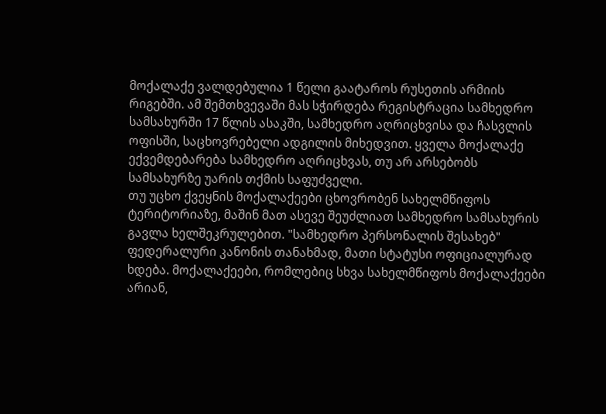მოქალაქე ვალდებულია 1 წელი გაატაროს რუსეთის არმიის რიგებში. ამ შემთხვევაში მას სჭირდება რეგისტრაცია სამხედრო სამსახურში 17 წლის ასაკში, სამხედრო აღრიცხვისა და ჩასვლის ოფისში, საცხოვრებელი ადგილის მიხედვით. ყველა მოქალაქე ექვემდებარება სამხედრო აღრიცხვას, თუ არ არსებობს სამსახურზე უარის თქმის საფუძველი.
თუ უცხო ქვეყნის მოქალაქეები ცხოვრობენ სახელმწიფოს ტერიტორიაზე, მაშინ მათ ასევე შეუძლიათ სამხედრო სამსახურის გავლა ხელშეკრულებით. "სამხედრო პერსონალის შესახებ" ფედერალური კანონის თანახმად, მათი სტატუსი ოფიციალურად ხდება. მოქალაქეები, რომლებიც სხვა სახელმწიფოს მოქალაქეები არიან,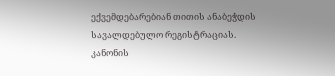ექვემდებარებიან თითის ანაბეჭდის სავალდებულო რეგისტრაციას.
კანონის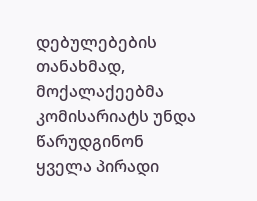დებულებების თანახმად, მოქალაქეებმა კომისარიატს უნდა წარუდგინონ ყველა პირადი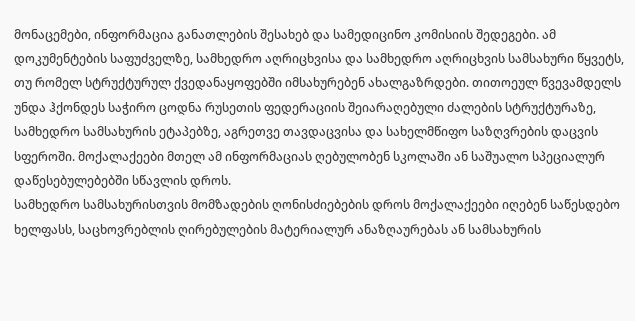მონაცემები, ინფორმაცია განათლების შესახებ და სამედიცინო კომისიის შედეგები. ამ დოკუმენტების საფუძველზე, სამხედრო აღრიცხვისა და სამხედრო აღრიცხვის სამსახური წყვეტს, თუ რომელ სტრუქტურულ ქვედანაყოფებში იმსახურებენ ახალგაზრდები. თითოეულ წვევამდელს უნდა ჰქონდეს საჭირო ცოდნა რუსეთის ფედერაციის შეიარაღებული ძალების სტრუქტურაზე, სამხედრო სამსახურის ეტაპებზე, აგრეთვე თავდაცვისა და სახელმწიფო საზღვრების დაცვის სფეროში. მოქალაქეები მთელ ამ ინფორმაციას ღებულობენ სკოლაში ან საშუალო სპეციალურ დაწესებულებებში სწავლის დროს.
სამხედრო სამსახურისთვის მომზადების ღონისძიებების დროს მოქალაქეები იღებენ საწესდებო ხელფასს, საცხოვრებლის ღირებულების მატერიალურ ანაზღაურებას ან სამსახურის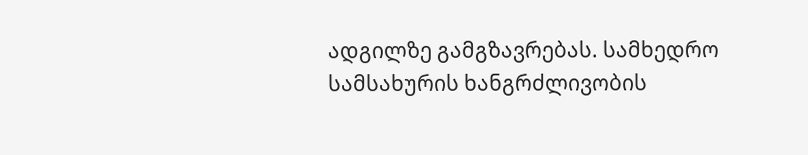ადგილზე გამგზავრებას. სამხედრო სამსახურის ხანგრძლივობის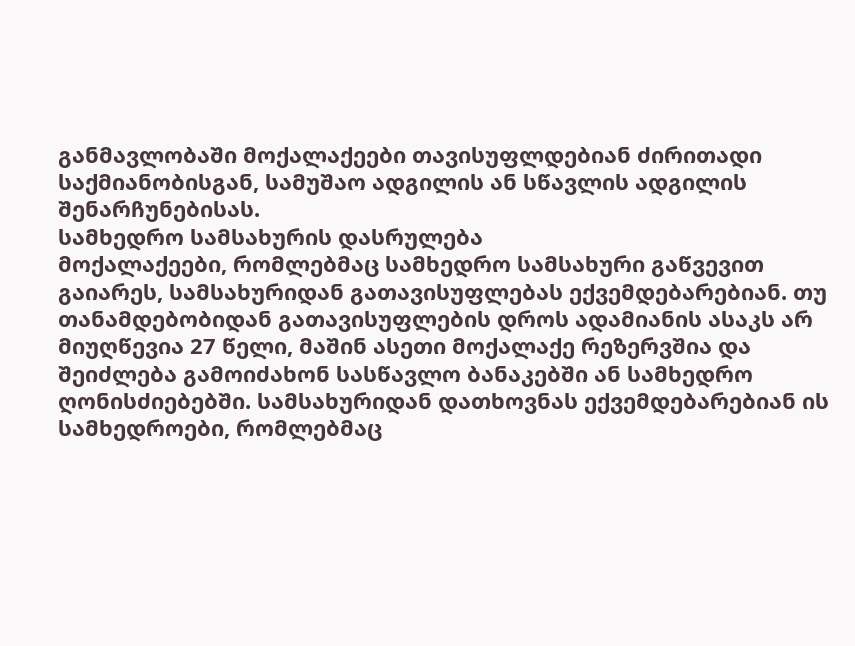განმავლობაში მოქალაქეები თავისუფლდებიან ძირითადი საქმიანობისგან, სამუშაო ადგილის ან სწავლის ადგილის შენარჩუნებისას.
სამხედრო სამსახურის დასრულება
მოქალაქეები, რომლებმაც სამხედრო სამსახური გაწვევით გაიარეს, სამსახურიდან გათავისუფლებას ექვემდებარებიან. თუ თანამდებობიდან გათავისუფლების დროს ადამიანის ასაკს არ მიუღწევია 27 წელი, მაშინ ასეთი მოქალაქე რეზერვშია და შეიძლება გამოიძახონ სასწავლო ბანაკებში ან სამხედრო ღონისძიებებში. სამსახურიდან დათხოვნას ექვემდებარებიან ის სამხედროები, რომლებმაც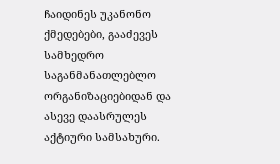ჩაიდინეს უკანონო ქმედებები, გააძევეს სამხედრო საგანმანათლებლო ორგანიზაციებიდან და ასევე დაასრულეს აქტიური სამსახური.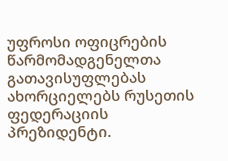უფროსი ოფიცრების წარმომადგენელთა გათავისუფლებას ახორციელებს რუსეთის ფედერაციის პრეზიდენტი.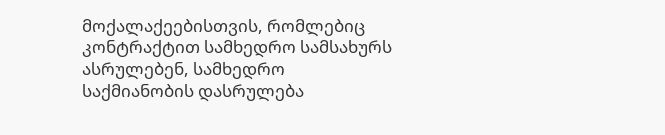მოქალაქეებისთვის, რომლებიც კონტრაქტით სამხედრო სამსახურს ასრულებენ, სამხედრო საქმიანობის დასრულება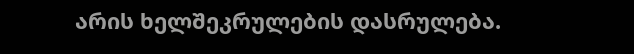არის ხელშეკრულების დასრულება.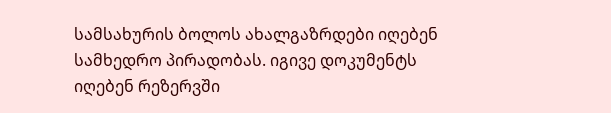სამსახურის ბოლოს ახალგაზრდები იღებენ სამხედრო პირადობას. იგივე დოკუმენტს იღებენ რეზერვში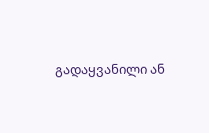გადაყვანილი ან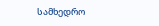სამხედრო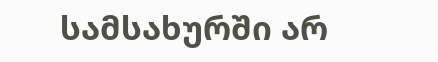სამსახურში არ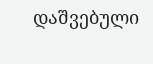დაშვებული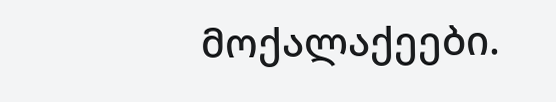მოქალაქეები.